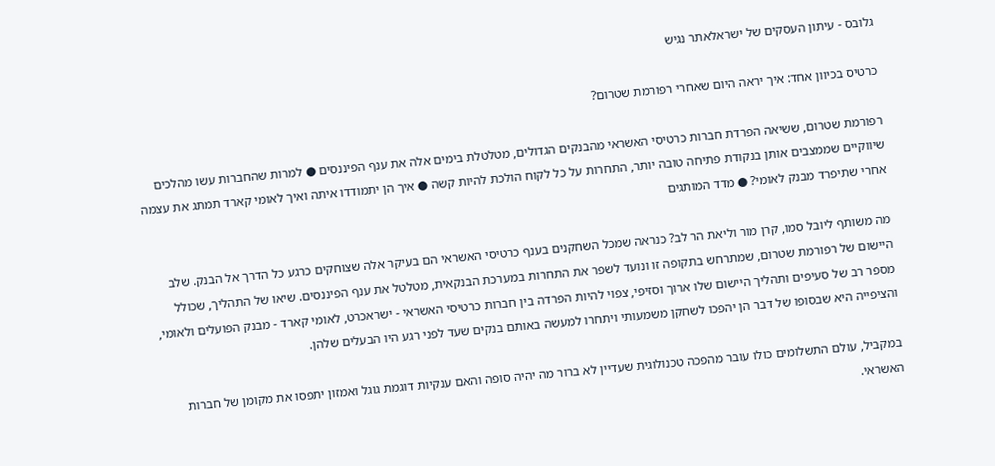גלובס - עיתון העסקים של ישראלאתר נגיש

כרטיס בכיוון אחד: איך יראה היום שאחרי רפורמת שטרום?

רפורמת שטרום, ששיאה הפרדת חברות כרטיסי האשראי מהבנקים הגדולים, מטלטלת בימים אלה את ענף הפיננסים ● למרות שהחברות עשו מהלכים שיווקיים שממצבים אותן בנקודת פתיחה טובה יותר, התחרות על כל לקוח הולכת להיות קשה ● איך הן יתמודדו איתה ואיך לאומי קארד תמתג את עצמה אחרי שתיפרד מבנק לאומי? ● מדד המותגים

מה משותף ליובל סמו, קרן מור וליאת הר לב? כנראה שמכל השחקנים בענף כרטיסי האשראי הם בעיקר אלה שצוחקים כרגע כל הדרך אל הבנק. שלב היישום של רפורמת שטרום, שמתרחש בתקופה זו ונועד לשפר את התחרות במערכת הבנקאית, מטלטל את ענף הפיננסים. שיאו של התהליך, שכולל מספר רב של סעיפים ותהליך היישום שלו ארוך וסזיפי, צפוי להיות הפרדה בין חברות כרטיסי האשראי - ישראכרט, לאומי קארד - מבנק הפועלים ולאומי, והציפייה היא שבסופו של דבר הן יהפכו לשחקן משמעותי ויתחרו למעשה באותם בנקים שעד לפני רגע היו הבעלים שלהן.

במקביל, עולם התשלומים כולו עובר מהפכה טכנולוגית שעדיין לא ברור מה יהיה סופה והאם ענקיות דוגמת גוגל ואמזון יתפסו את מקומן של חברות האשראי.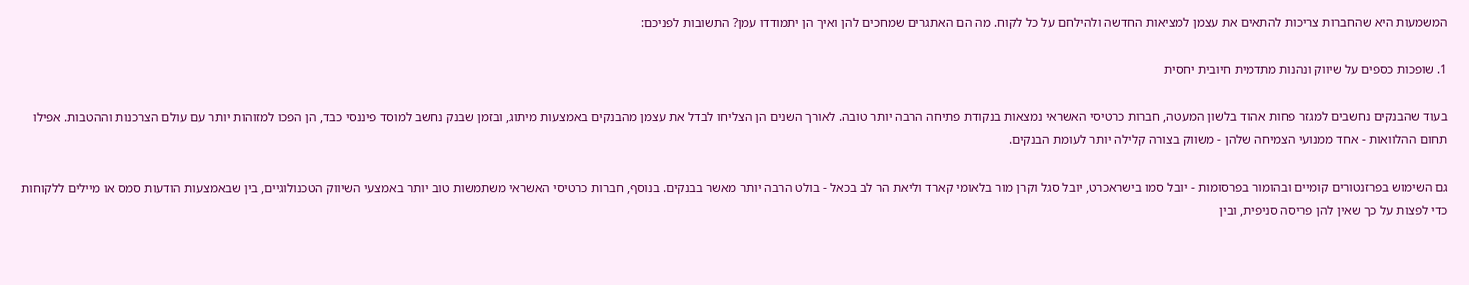המשמעות היא שהחברות צריכות להתאים את עצמן למציאות החדשה ולהילחם על כל לקוח. מה הם האתגרים שמחכים להן ואיך הן יתמודדו עמן? התשובות לפניכם:

1. שופכות כספים על שיווק ונהנות מתדמית חיובית יחסית

בעוד שהבנקים נחשבים למגזר פחות אהוד בלשון המעטה, חברות כרטיסי האשראי נמצאות בנקודת פתיחה הרבה יותר טובה. לאורך השנים הן הצליחו לבדל את עצמן מהבנקים באמצעות מיתוג, ובזמן שבנק נחשב למוסד פיננסי כבד, הן הפכו למזוהות יותר עם עולם הצרכנות וההטבות. אפילו תחום ההלוואות - אחד ממנועי הצמיחה שלהן - משווק בצורה קלילה יותר לעומת הבנקים.

גם השימוש בפרזנטורים קומיים ובהומור בפרסומות - יובל סמו בישראכרט, יובל סגל וקרן מור בלאומי קארד וליאת הר לב בכאל - בולט הרבה יותר מאשר בבנקים. בנוסף, חברות כרטיסי האשראי משתמשות טוב יותר באמצעי השיווק הטכנולוגיים, בין שבאמצעות הודעות סמס או מיילים ללקוחות כדי לפצות על כך שאין להן פריסה סניפית, ובין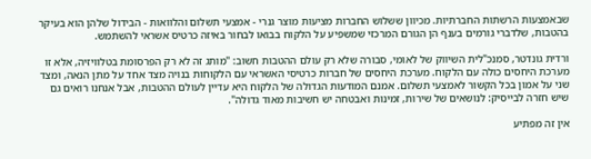שבאמצעות הרשתות החברתיות. מכיוון ששלוש החברות מציעות מוצר גנרי - אמצעי תשלום והלוואות - הבידול שלהן הוא בעיקר בהטבות, שלדברי גורמים בענף הן הגורם המרכזי שמשפיע על הלקוח בבואו לבחור באיזה כרטיס אשראי להשתמש.

ורדית גונדטר, סמנכ"לית השיווק של לאומי, סבורה שלא רק עולם ההטבות חשוב: "מותג זה לא רק הפרסומת בטלוויזיה, אלא זו מערכת היחסים כולה עם הלקוח. מערכת היחסים של חברות כרטיסי האשראי עם הלקוחות בנויה מצד אחד על מתן הנאה, ומצד שני על אמון בכל הקשור לאמצעי תשלום. אמנם המודעות הגדולה של הלקוח היא עדיין לעולם ההטבות, אבל אנחנו רואים גם שיש חזרה לבייסיק: לנושאים של שירות, זמינות ואבטחה יש חשיבות מאוד גדולה".

אין זה מפתיע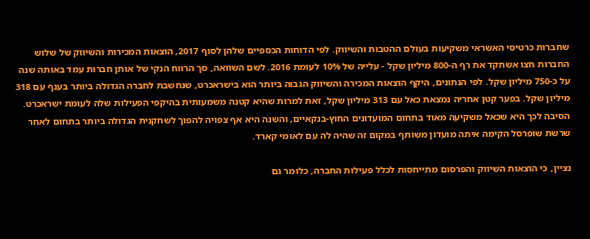שחברות כרטיסי האשראי משקיעות בעולם ההטבות והשיווק. לפי הדוחות הכספיים שלהן לסוף 2017, הוצאות המכירות והשיווק של שלוש החברות חצו אשתקד את רף ה-800 מיליון שקל - עלייה של 10% לעומת 2016. לשם השוואה, סך הרווח הנקי של אותן חברות עמד באותה שנה על כ-750 מיליון שקל. לפי הנתונים, היקף הוצאות המכירה והשיווק הגבוה ביותר הוא בישראכרט, שנחשבת לחברה הגדולה ביותר בענף עם 318 מיליון שקל. בפער קטן אחריה נמצאת כאל עם 313 מיליון שקל, זאת למרות שהיא קטנה משמעותית בהיקפי הפעילות שלה לעומת ישראכרט. הסיבה לכך היא שכאל משקיעה מאוד בתחום המועדונים החוץ-בנקאיים, והשנה היא אף צפויה להפוך לשחקנית הגדולה ביותר בתחום לאחר שרשת שופרסל הקימה איתה מועדון משותף במקום זה שהיה לה עם לאומי קארד.

נציין, כי הוצאות השיווק והפרסום מתייחסות לכלל פעילות החברה, כלומר גם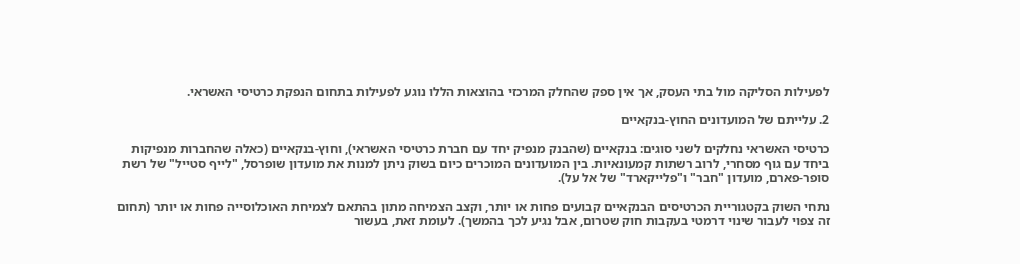לפעילות הסליקה מול בתי העסק, אך אין ספק שהחלק המרכזי בהוצאות הללו נוגע לפעילות בתחום הנפקת כרטיסי האשראי.

2. עלייתם של המועדונים החוץ-בנקאיים

כרטיסי האשראי נחלקים לשני סוגים: בנקאיים (שהבנק מנפיק יחד עם חברת כרטיסי האשראי), וחוץ-בנקאיים (כאלה שהחברות מנפיקות ביחד עם גוף מסחרי, לרוב רשתות קמעונאיות. בין המועדונים המוכרים כיום בשוק ניתן למנות את מועדון שופרסל, "לייף סטייל" של רשת סופר-פארם, מועדון "חבר" ו"פלייקארד" של אל על).

נתחי השוק בקטגוריית הכרטיסים הבנקאיים קבועים פחות או יותר, וקצב הצמיחה מתון בהתאם לצמיחת האוכלוסייה פחות או יותר (תחום זה צפוי לעבור שינוי דרמטי בעקבות חוק שטרום, אבל נגיע לכך בהמשך). לעומת זאת, בעשור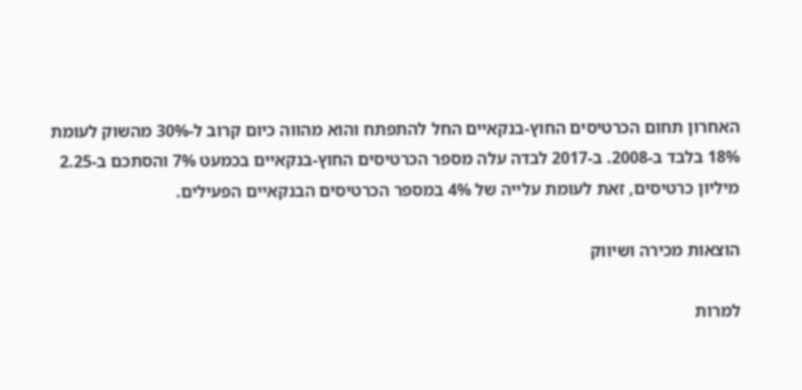האחרון תחום הכרטיסים החוץ-בנקאיים החל להתפתח והוא מהווה כיום קרוב ל-30% מהשוק לעומת 18% בלבד ב-2008. ב-2017 לבדה עלה מספר הכרטיסים החוץ-בנקאיים בכמעט 7% והסתכם ב-2.25 מיליון כרטיסים, זאת לעומת עלייה של 4% במספר הכרטיסים הבנקאיים הפעילים.

הוצאות מכירה ושיווק

למרות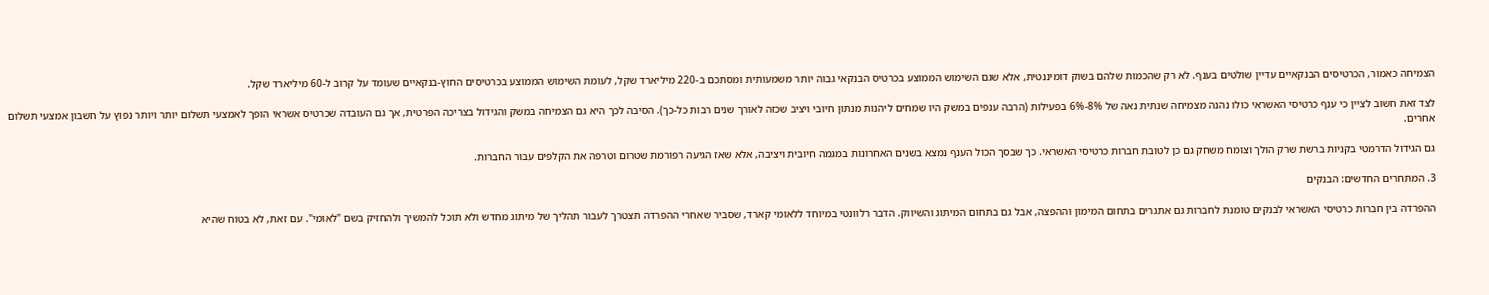הצמיחה כאמור, הכרטיסים הבנקאיים עדיין שולטים בענף. לא רק שהכמות שלהם בשוק דומיננטית, אלא שגם השימוש הממוצע בכרטיס הבנקאי גבוה יותר משמעותית ומסתכם ב-220 מיליארד שקל, לעומת השימוש הממוצע בכרטיסים החוץ-בנקאיים שעומד על קרוב ל-60 מיליארד שקל.

לצד זאת חשוב לציין כי ענף כרטיסי האשראי כולו נהנה מצמיחה שנתית נאה של 8%-6% בפעילות (הרבה ענפים במשק היו שמחים ליהנות מנתון חיובי ויציב שכזה לאורך שנים רבות כל-כך). הסיבה לכך היא גם הצמיחה במשק והגידול בצריכה הפרטית, אך גם העובדה שכרטיס אשראי הופך לאמצעי תשלום יותר ויותר נפוץ על חשבון אמצעי תשלום אחרים.

גם הגידול הדרמטי בקניות ברשת שרק הולך וצומח משחק גם כן לטובת חברות כרטיסי האשראי. כך שבסך הכול הענף נמצא בשנים האחרונות במגמה חיובית ויציבה, אלא שאז הגיעה רפורמת שטרום וטרפה את הקלפים עבור החברות.

3. המתחרים החדשים: הבנקים

ההפרדה בין חברות כרטיסי האשראי לבנקים טומנת לחברות גם אתגרים בתחום המימון וההפצה, אבל גם בתחום המיתוג והשיווק. הדבר רלוונטי במיוחד ללאומי קארד, שסביר שאחרי ההפרדה תצטרך לעבור תהליך של מיתוג מחדש ולא תוכל להמשיך ולהחזיק בשם "לאומי". עם זאת, לא בטוח שהיא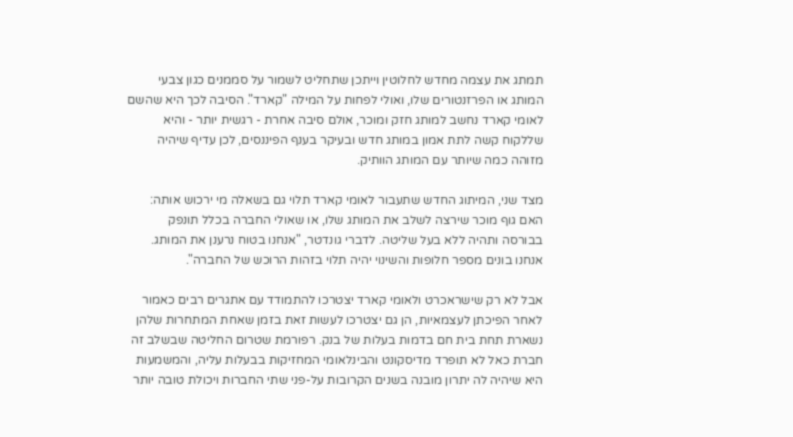תמתג את עצמה מחדש לחלוטין וייתכן שתחליט לשמור על סממנים כגון צבעי המותג או הפרזנטורים שלו, ואולי לפחות על המילה "קארד". הסיבה לכך היא שהשם לאומי קארד נחשב למותג חזק ומוכר, אולם סיבה אחרת - רגשית יותר - והיא שללקוח קשה לתת אמון במותג חדש ובעיקר בענף הפיננסים, לכן עדיף שיהיה מזוהה כמה שיותר עם המותג הוותיק.

מצד שני, המיתוג החדש שתעבור לאומי קארד תלוי גם בשאלה מי ירכוש אותה: האם גוף מוכר שירצה לשלב את המותג שלו, או שאולי החברה בכלל תונפק בבורסה ותהיה ללא בעל שליטה. לדברי גונדטר, "אנחנו בטוח נרענן את המותג. אנחנו בונים מספר חלופות והשינוי יהיה תלוי בזהות הרוכש של החברה".

אבל לא רק שישראכרט ולאומי קארד יצטרכו להתמודד עם אתגרים רבים כאמור לאחר הפיכתן לעצמאיות, הן גם יצטרכו לעשות זאת בזמן שאחת המתחרות שלהן נשארת תחת בית חם בדמות בעלות של בנק. רפורמת שטרום החליטה שבשלב זה חברת כאל לא תופרד מדיסקונט והבינלאומי המחזיקות בבעלות עליה, והמשמעות היא שיהיה לה יתרון מובנה בשנים הקרובות על-פני שתי החברות ויכולת טובה יותר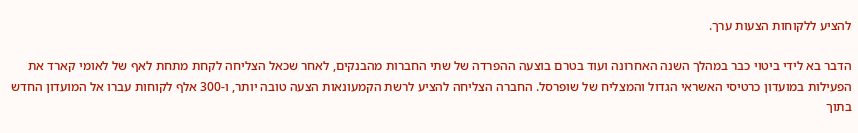להציע ללקוחות הצעות ערך.

הדבר בא לידי ביטוי כבר במהלך השנה האחרונה ועוד בטרם בוצעה ההפרדה של שתי החברות מהבנקים, לאחר שכאל הצליחה לקחת מתחת לאף של לאומי קארד את הפעילות במועדון כרטיסי האשראי הגדול והמצליח של שופרסל. החברה הצליחה להציע לרשת הקמעונאות הצעה טובה יותר, ו-300 אלף לקוחות עברו אל המועדון החדש בתוך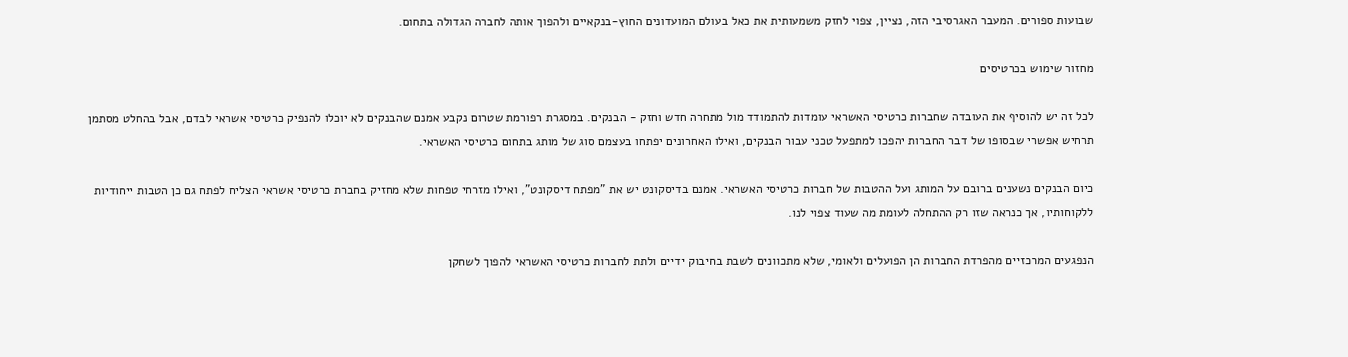שבועות ספורים. המעבר האגרסיבי הזה, נציין, צפוי לחזק משמעותית את כאל בעולם המועדונים החוץ-בנקאיים ולהפוך אותה לחברה הגדולה בתחום.

מחזור שימוש בכרטיסים

לכל זה יש להוסיף את העובדה שחברות כרטיסי האשראי עומדות להתמודד מול מתחרה חדש וחזק - הבנקים. במסגרת רפורמת שטרום נקבע אמנם שהבנקים לא יוכלו להנפיק כרטיסי אשראי לבדם, אבל בהחלט מסתמן תרחיש אפשרי שבסופו של דבר החברות יהפכו למתפעל טכני עבור הבנקים, ואילו האחרונים יפתחו בעצמם סוג של מותג בתחום כרטיסי האשראי.

כיום הבנקים נשענים ברובם על המותג ועל ההטבות של חברות כרטיסי האשראי. אמנם בדיסקונט יש את "מפתח דיסקונט", ואילו מזרחי טפחות שלא מחזיק בחברת כרטיסי אשראי הצליח לפתח גם כן הטבות ייחודיות ללקוחותיו, אך כנראה שזו רק ההתחלה לעומת מה שעוד צפוי לנו.

הנפגעים המרכזיים מהפרדת החברות הן הפועלים ולאומי, שלא מתכוונים לשבת בחיבוק ידיים ולתת לחברות כרטיסי האשראי להפוך לשחקן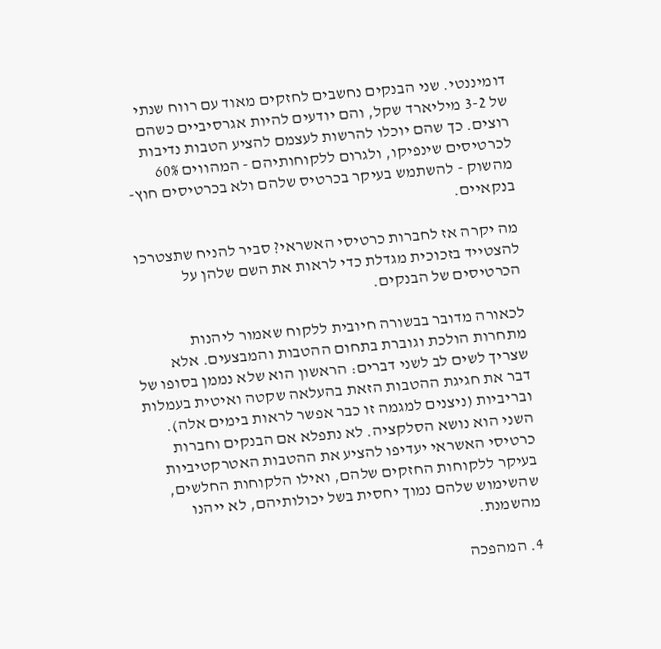דומיננטי. שני הבנקים נחשבים לחזקים מאוד עם רווח שנתי של 3-2 מיליארד שקל, והם יודעים להיות אגרסיביים כשהם רוצים. כך שהם יוכלו להרשות לעצמם להציע הטבות נדיבות לכרטיסים שינפיקו, ולגרום ללקוחותיהם - המהווים 60% מהשוק - להשתמש בעיקר בכרטיס שלהם ולא בכרטיסים חוץ-בנקאיים.

מה יקרה אז לחברות כרטיסי האשראי? סביר להניח שתצטרכו להצטייד בזכוכית מגדלת כדי לראות את השם שלהן על הכרטיסים של הבנקים.

לכאורה מדובר בבשורה חיובית ללקוח שאמור ליהנות מתחרות הולכת וגוברת בתחום ההטבות והמבצעים. אלא שצריך לשים לב לשני דברים: הראשון הוא שלא נממן בסופו של דבר את חגיגת ההטבות הזאת בהעלאה שקטה ואיטית בעמלות ובריביות (ניצנים למגמה זו כבר אפשר לראות בימים אלה). השני הוא נושא הסלקציה. לא נתפלא אם הבנקים וחברות כרטיסי האשראי יעדיפו להציע את ההטבות האטרקטיביות בעיקר ללקוחות החזקים שלהם, ואילו הלקוחות החלשים, שהשימוש שלהם נמוך יחסית בשל יכולותיהם, לא ייהנו מהשמנת.

4. המהפכה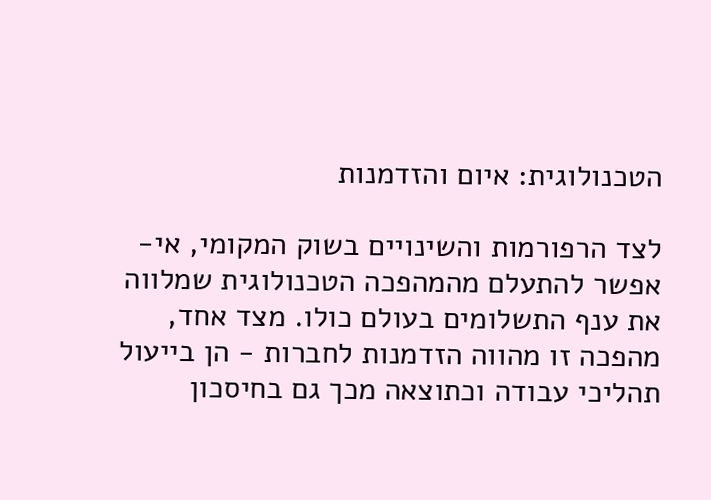הטכנולוגית: איום והזדמנות

לצד הרפורמות והשינויים בשוק המקומי, אי-אפשר להתעלם מהמהפכה הטכנולוגית שמלווה את ענף התשלומים בעולם כולו. מצד אחד, מהפכה זו מהווה הזדמנות לחברות - הן בייעול תהליכי עבודה וכתוצאה מכך גם בחיסכון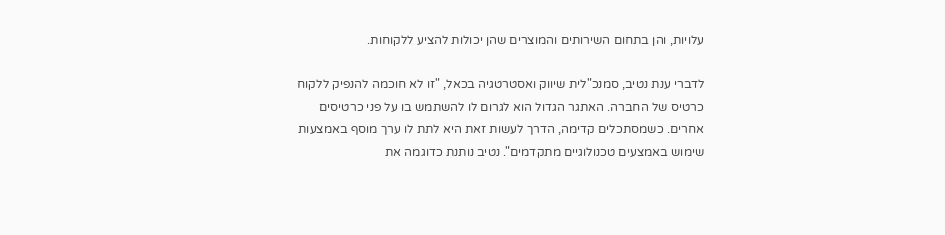עלויות, והן בתחום השירותים והמוצרים שהן יכולות להציע ללקוחות.

לדברי ענת נטיב, סמנכ"לית שיווק ואסטרטגיה בכאל, "זו לא חוכמה להנפיק ללקוח כרטיס של החברה. האתגר הגדול הוא לגרום לו להשתמש בו על פני כרטיסים אחרים. כשמסתכלים קדימה, הדרך לעשות זאת היא לתת לו ערך מוסף באמצעות שימוש באמצעים טכנולוגיים מתקדמים". נטיב נותנת כדוגמה את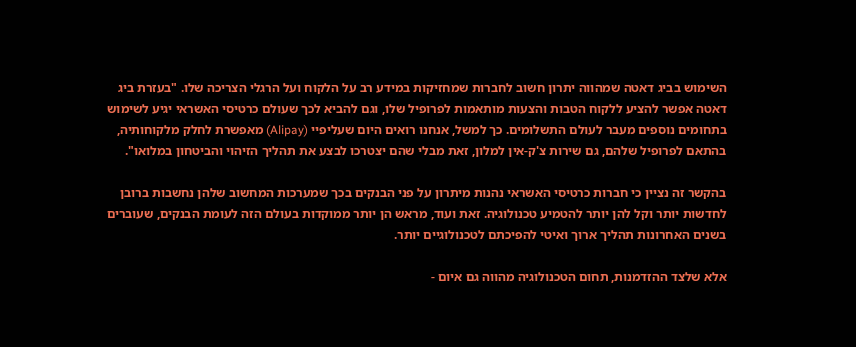השימוש בביג דאטה שמהווה יתרון חשוב לחברות שמחזיקות במידע רב על הלקוח ועל הרגלי הצריכה שלו. "בעזרת ביג דאטה אפשר להציע ללקוח הטבות והצעות מותאמות לפרופיל שלו, וגם להביא לכך שעולם כרטיסי האשראי יגיע לשימוש בתחומים נוספים מעבר לעולם התשלומים. כך למשל, אנחנו רואים היום שעליפיי (Alipay) מאפשרת לחלק מלקוחותיה, בהתאם לפרופיל שלהם, גם שירות צ'ק-אין למלון, זאת מבלי שהם יצטרכו לבצע את תהליך הזיהוי והביטחון במלואו".

בהקשר זה נציין כי חברות כרטיסי האשראי נהנות מיתרון על פני הבנקים בכך שמערכות המחשוב שלהן נחשבות ברובן לחדשות יותר וקל להן יותר להטמיע טכנולוגיה. זאת ועוד, מראש הן יותר ממוקדות בעולם הזה לעומת הבנקים, שעוברים בשנים האחרונות תהליך ארוך ואיטי להפיכתם לטכנולוגיים יותר.

אלא שלצד ההזדמנות, תחום הטכנולוגיה מהווה גם איום -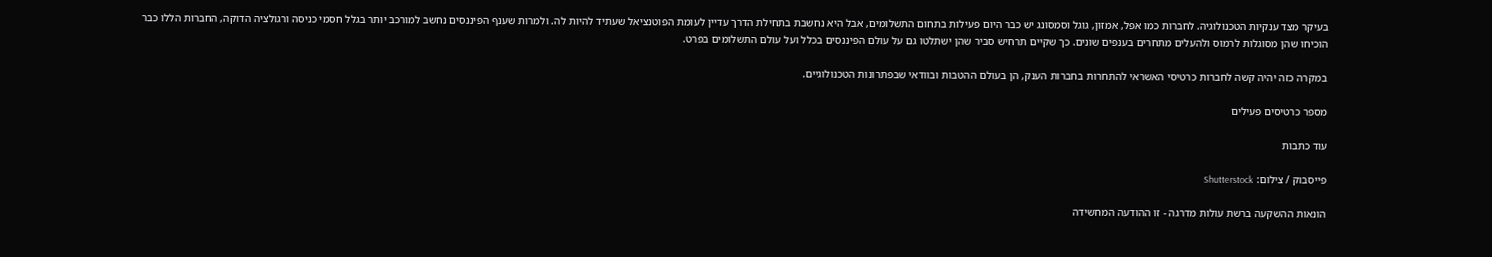בעיקר מצד ענקיות הטכנולוגיה. לחברות כמו אפל, אמזון, גוגל וסמסונג יש כבר היום פעילות בתחום התשלומים, אבל היא נחשבת בתחילת הדרך עדיין לעומת הפוטנציאל שעתיד להיות לה. ולמרות שענף הפיננסים נחשב למורכב יותר בגלל חסמי כניסה ורגולציה הדוקה, החברות הללו כבר הוכיחו שהן מסוגלות לרמוס ולהעלים מתחרים בענפים שונים. כך שקיים תרחיש סביר שהן ישתלטו גם על עולם הפיננסים בכלל ועל עולם התשלומים בפרט.

במקרה כזה יהיה קשה לחברות כרטיסי האשראי להתחרות בחברות הענק, הן בעולם ההטבות ובוודאי שבפתרונות הטכנולוגיים.

מספר כרטיסים פעילים

עוד כתבות

פייסבוק / צילום: Shutterstock

הונאות ההשקעה ברשת עולות מדרגה - זו ההודעה המחשידה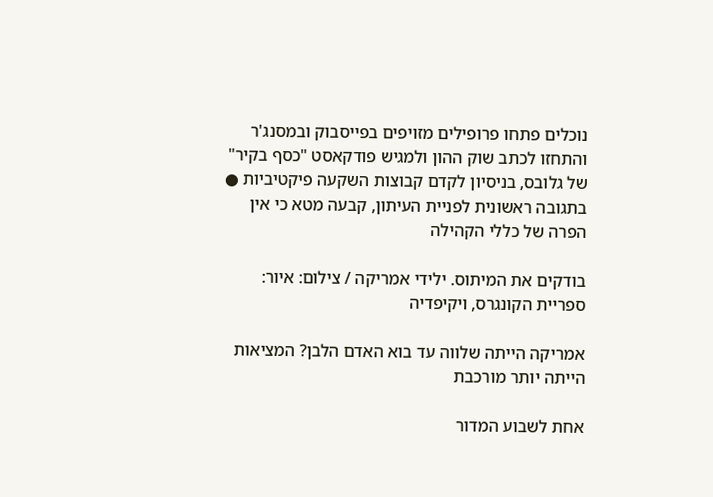נוכלים פתחו פרופילים מזויפים בפייסבוק ובמסנג'ר והתחזו לכתב שוק ההון ולמגיש פודקאסט "כסף בקיר" של גלובס, בניסיון לקדם קבוצות השקעה פיקטיביות ● בתגובה ראשונית לפניית העיתון, קבעה מטא כי אין הפרה של כללי הקהילה

בודקים את המיתוס. ילידי אמריקה / צילום: איור: ספריית הקונגרס, ויקיפדיה

אמריקה הייתה שלווה עד בוא האדם הלבן? המציאות הייתה יותר מורכבת

אחת לשבוע המדור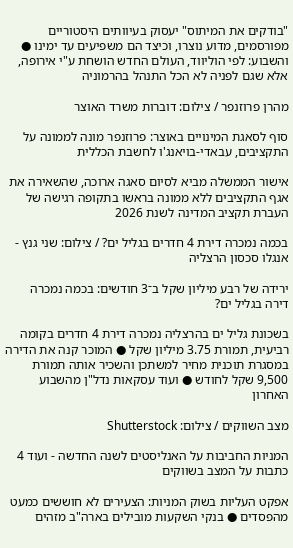"בודקים את המיתוס" יעסוק בעיוותים היסטוריים מפורסמים, מדוע נוצרו, וכיצד הם משפיעים עד ימינו ● והשבוע: לפי הוליווד, העולם החדש הושחת ע"י אירופה, אלא שגם לפניה לא הכל התנהל בהרמוניה

מהרן פרוזנפר / צילום: דוברות משרד האוצר

סוף לסאגת המינויים באוצר: פרוזנפר מונה לממונה על התקציבים, עבאדי-בויאנג'ו לחשבת הכללית

אישור הממשלה מביא לסיום סאגה ארוכה, שהשאירה את אגף התקציבים ללא ממונה בראשו בתקופה רגישה של העברת תקציב המדינה לשנת 2026

בכמה נמכרה דירת 4 חדרים בגליל ים? / צילום: שני גנץ - אנגלו סכסון הרצליה

ירידה של רבע מיליון שקל ב־3 חודשים: בכמה נמכרה דירה בגליל ים?

בשכונת גליל ים בהרצליה נמכרה דירת 4 חדרים בקומה רביעית, תמורת 3.75 מיליון שקל ● המוכר קנה את הדירה במסגרת תוכנית מחיר למשתכן והשכיר אותה תמורת 9,500 שקל לחודש ● ועוד עסקאות נדל"ן מהשבוע האחרון

מצב השווקים / צילום: Shutterstock

המניות החביבות על האנליסטים לשנה החדשה - ועוד 4 כתבות על המצב בשווקים

אפקט העליות בשוק המניות: הצעירים לא חוששים כמעט מהפסדים ● בנקי השקעות מובילים בארה"ב מזהים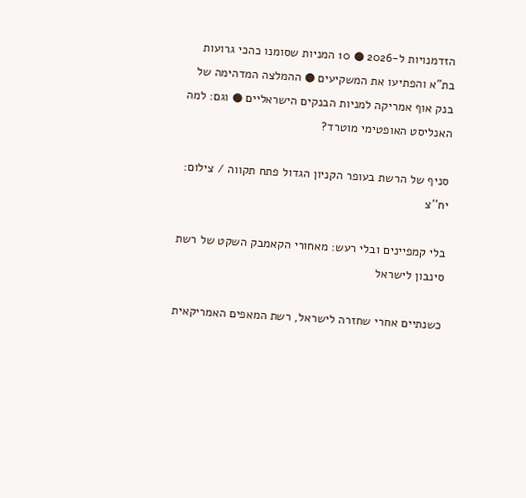הזדמנויות ל-2026 ● 10 המניות שסומנו כהכי גרועות בת"א והפתיעו את המשקיעים ● ההמלצה המדהימה של בנק אוף אמריקה למניות הבנקים הישראליים ● וגם: למה האנליסט האופטימי מוטרד?

סניף של הרשת בעופר הקניון הגדול פתח תקווה / צילום: יח''צ

בלי קמפיינים ובלי רעש: מאחורי הקאמבק השקט של רשת סינבון לישראל

כשנתיים אחרי שחזרה לישראל, רשת המאפים האמריקאית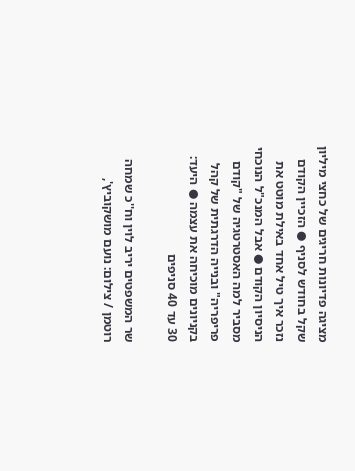מציגה פדיונות חריגים של כחצי מיליון שקל בחודש לסניף ● הזכיין הקודם נזכר איך טיל אחד באילת מוטט את הניסיון הקודם ● אבל המנכ"ל הנוכחי מסביר למה האסטרטגיה של "קודם פריפריה" ובנייה הדרגתית של קהל בקניונים מוכיחה את עצמה ● היעד: 30 עד 40 סניפים

שר המשפטים יריב לוין וח''כ שמחה רוטמן / צילום: נועם מושקוביץ',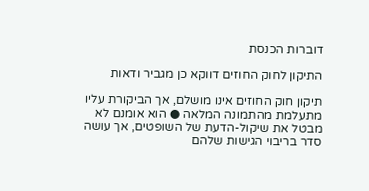דוברות הכנסת

התיקון לחוק החוזים דווקא כן מגביר ודאות

תיקון חוק החוזים אינו מושלם, אך הביקורת עליו מתעלמת מהתמונה המלאה ● הוא אומנם לא מבטל את שיקול-הדעת של השופטים, אך עושה סדר בריבוי הגישות שלהם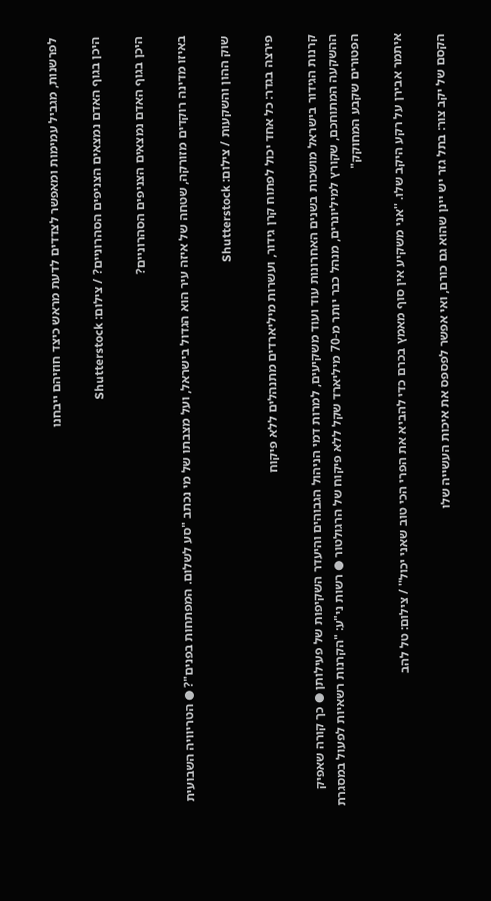לפרשנות, מגביל עמימות ומאפשר לצדדים לדעת מראש כיצד חוזיהם ייבחנו

היכן בגוף האדם נמצאים הצניפים הסהרוניים? / צילום: Shutterstock

היכן בגוף האדם נמצאים הצניפים הסהרוניים?

באיזו מדינה רוקדים מזורקה, שטחה של איזה עיר הוא הגדול בישראל, ועל מצבתו של מי נכתב "סע לשלום. המפתחות בפנים"? ● הטריוויה השבועית

שוק ההון והשקעות / צילום: Shutterstock

פירצה בגדר: כל אחד יכול לפתוח קרן גידור, ועשרות מיליארדים מתנהלים ללא פיקוח

קרנות הגידור בישראל מושכות בשנים האחרונות עוד ועוד משקיעים, למרות דמי הניהול הגבוהים והיעדר השקיפות של פעילותן ● כך קורה שאפיק ההשקעה המתוחכם, שקורץ למיליונרים, מנהל כבר יותר מ-70 מיליארד שקל ללא פיקוח של הרגולטור ● רשות ני"ע: "הקרנות רשאיות לפעול במסגרת הפטורים שקבע המחוקק"

איתמר אבירן על רקע היקב שלו. ''אני משקיע אין סוף מאמץ בכרם כדי להביא את הפרי הכי טוב שאני יכול'' / צילום: טל להב

הקסם של יקב צור: בתל גזר יש יינן שהוא גם כורם, ואי אפשר לפספס את איכות העשייה שלו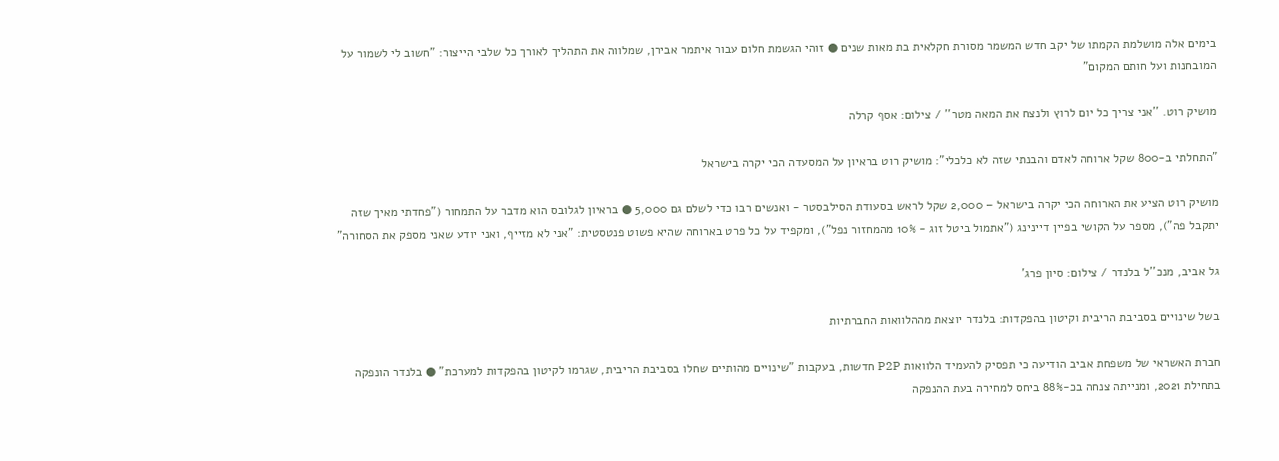בימים אלה מושלמת הקמתו של יקב חדש המשמר מסורת חקלאית בת מאות שנים ● זוהי הגשמת חלום עבור איתמר אבירן, שמלווה את התהליך לאורך כל שלבי הייצור: "חשוב לי לשמור על המובחנות ועל חותם המקום"

מושיק רוט. ''אני צריך כל יום לרוץ ולנצח את המאה מטר'' / צילום: אסף קרלה

"התחלתי ב-800 שקל ארוחה לאדם והבנתי שזה לא כלכלי": מושיק רוט בראיון על המסעדה הכי יקרה בישראל

מושיק רוט הציע את הארוחה הכי יקרה בישראל – 2,000 שקל לראש בסעודת הסילבסטר - ואנשים רבו כדי לשלם גם 5,000 ● בראיון לגלובס הוא מדבר על התמחור ("פחדתי מאיך שזה יתקבל פה"), מספר על הקושי בפיין דיינינג ("אתמול ביטל זוג - 10% מהמחזור נפל"), ומקפיד על כל פרט בארוחה שהיא פשוט פנטסטית: "אני לא מזייף, ואני יודע שאני מספק את הסחורה"

גל אביב, מנכ''ל בלנדר / צילום: סיון פרג'

בשל שינויים בסביבת הריבית וקיטון בהפקדות: בלנדר יוצאת מההלוואות החברתיות

חברת האשראי של משפחת אביב הודיעה כי תפסיק להעמיד הלוואות P2P חדשות, בעקבות "שינויים מהותיים שחלו בסביבת הריבית, שגרמו לקיטון בהפקדות למערכת" ● בלנדר הונפקה בתחילת 2021, ומנייתה צנחה בכ-88% ביחס למחירה בעת ההנפקה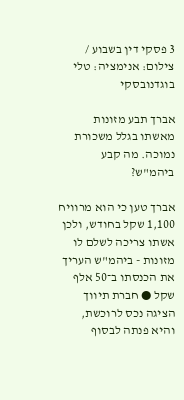3 פסקי דין בשבוע / צילום: אנימציה: טלי בוגדנובסקי

אברך תבע מזונות מאשתו בגלל משכורת נמוכה. מה קבע ביהמ"ש?

אברך טען כי הוא מרוויח 1,100 שקל בחודש, ולכן אשתו צריכה לשלם לו מזונות - ביהמ"ש העריך את הכנסתו ב־50 אלף שקל ● חברת תיווך הציגה נכס לרוכשת, והיא פנתה לבסוף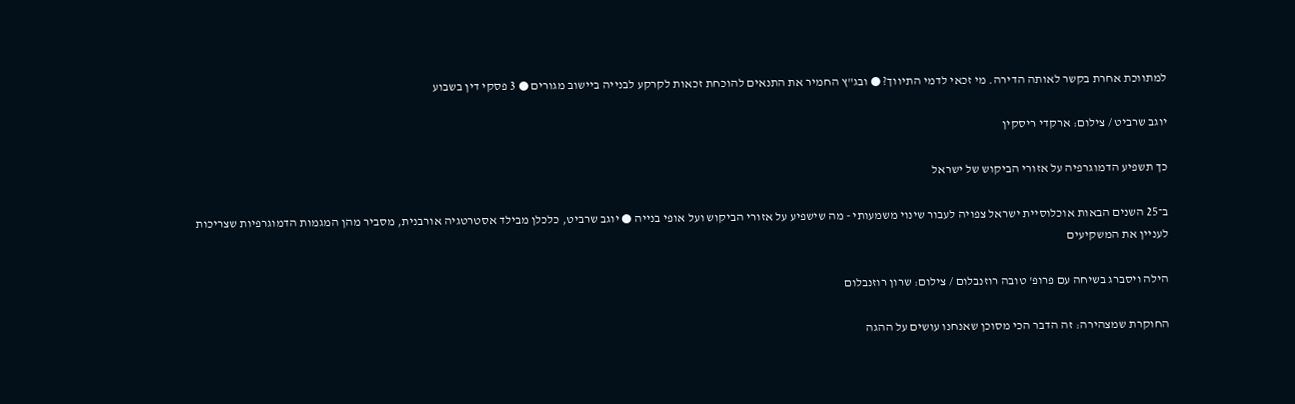למתווכת אחרת בקשר לאותה הדירה. מי זכאי לדמי התיווך? ● ובג"ץ החמיר את התנאים להוכחת זכאות לקרקע לבנייה ביישוב מגורים ● 3 פסקי דין בשבוע

יוגב שרביט / צילום: ארקדי ריסקין

כך תשפיע הדמוגרפיה על אזורי הביקוש של ישראל

ב־25 השנים הבאות אוכלוסיית ישראל צפויה לעבור שינוי משמעותי - מה שישפיע על אזורי הביקוש ועל אופי בנייה ● יוגב שרביט, כלכלן מבילד אסטרטגיה אורבנית, מסביר מהן המגמות הדמוגרפיות שצריכות לעניין את המשקיעים

הילה ויסברג בשיחה עם פרופ' טובה רוזנבלום / צילום: שרון רוזנבלום

החוקרת שמצהירה: זה הדבר הכי מסוכן שאנחנו עושים על ההגה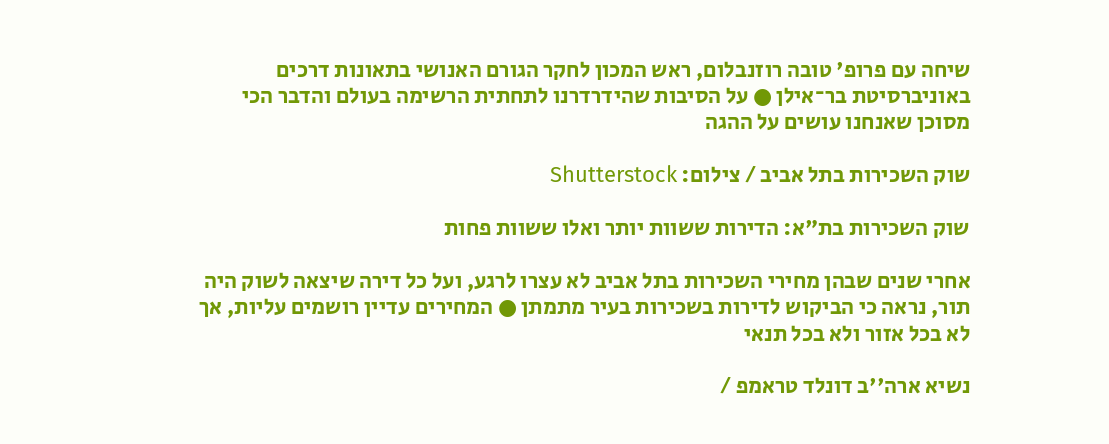שיחה עם פרופ' טובה רוזנבלום, ראש המכון לחקר הגורם האנושי בתאונות דרכים באוניברסיטת בר־אילן ● על הסיבות שהידרדרנו לתחתית הרשימה בעולם והדבר הכי מסוכן שאנחנו עושים על ההגה

שוק השכירות בתל אביב / צילום: Shutterstock

שוק השכירות בת"א: הדירות ששוות יותר ואלו ששוות פחות

אחרי שנים שבהן מחירי השכירות בתל אביב לא עצרו לרגע, ועל כל דירה שיצאה לשוק היה תור, נראה כי הביקוש לדירות בשכירות בעיר מתמתן ● המחירים עדיין רושמים עליות, אך לא בכל אזור ולא בכל תנאי

נשיא ארה''ב דונלד טראמפ /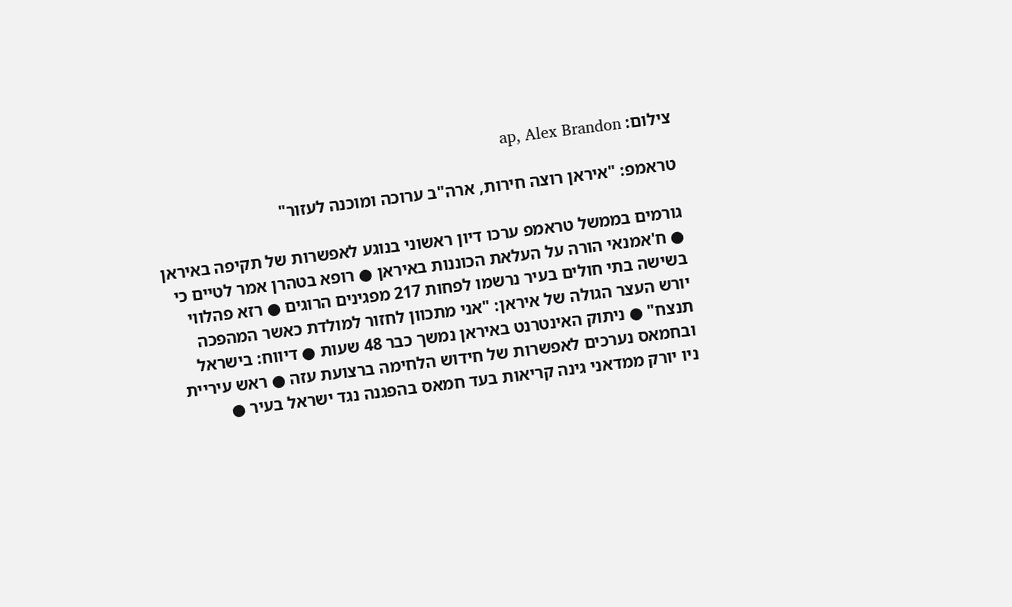צילום: ap, Alex Brandon

טראמפ: "איראן רוצה חירות, ארה"ב ערוכה ומוכנה לעזור"

גורמים בממשל טראמפ ערכו דיון ראשוני בנוגע לאפשרות של תקיפה באיראן ● ח'אמנאי הורה על העלאת הכוננות באיראן ● רופא בטהרן אמר לטיים כי בשישה בתי חולים בעיר נרשמו לפחות 217 מפגינים הרוגים ● רזא פהלווי יורש העצר הגולה של איראן: "אני מתכוון לחזור למולדת כאשר המהפכה תנצח" ● ניתוק האינטרנט באיראן נמשך כבר 48 שעות ● דיווח: בישראל ובחמאס נערכים לאפשרות של חידוש הלחימה ברצועת עזה ● ראש עיריית ניו יורק ממדאני גינה קריאות בעד חמאס בהפגנה נגד ישראל בעיר ●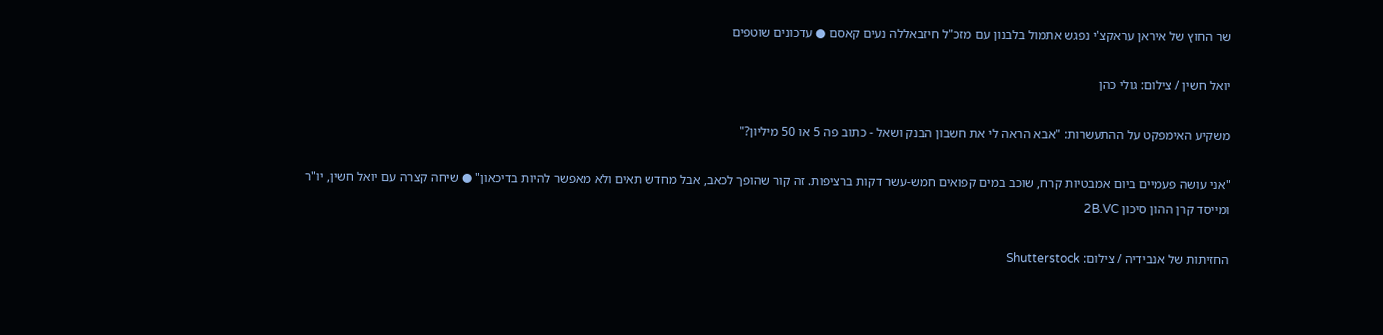שר החוץ של איראן עראקצ'י נפגש אתמול בלבנון עם מזכ"ל חיזבאללה נעים קאסם ● עדכונים שוטפים

יואל חשין / צילום: גולי כהן

משקיע האימפקט על ההתעשרות: "אבא הראה לי את חשבון הבנק ושאל - כתוב פה 5 או 50 מיליון?"

"אני עושה פעמיים ביום אמבטיות קרח, שוכב במים קפואים חמש-עשר דקות ברציפות. זה קור שהופך לכאב, אבל מחדש תאים ולא מאפשר להיות בדיכאון" ● שיחה קצרה עם יואל חשין, יו"ר ומייסד קרן ההון סיכון 2B.VC

החזיתות של אנבידיה / צילום: Shutterstock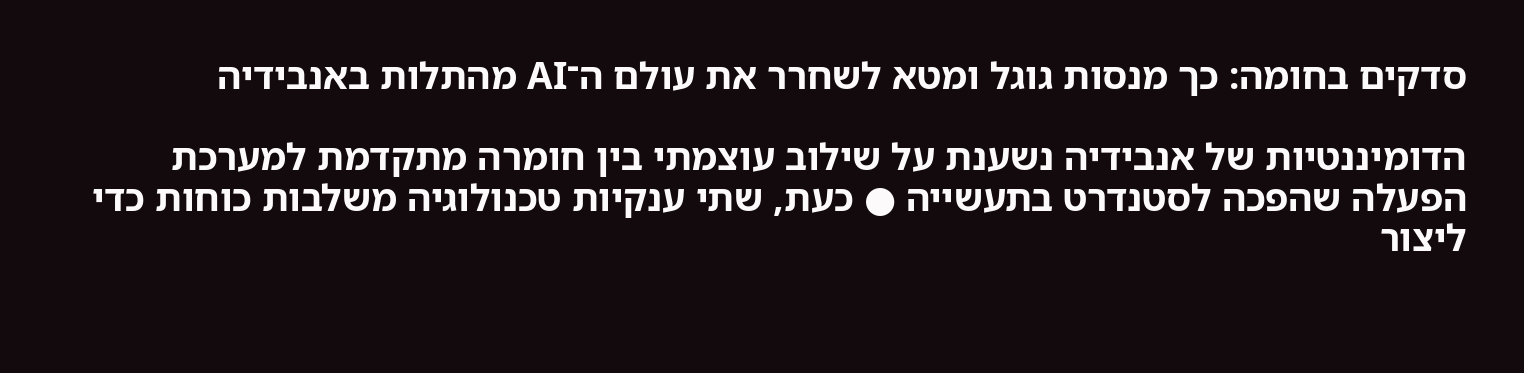סדקים בחומה: כך מנסות גוגל ומטא לשחרר את עולם ה־AI מהתלות באנבידיה

הדומיננטיות של אנבידיה נשענת על שילוב עוצמתי בין חומרה מתקדמת למערכת הפעלה שהפכה לסטנדרט בתעשייה ● כעת, שתי ענקיות טכנולוגיה משלבות כוחות כדי ליצור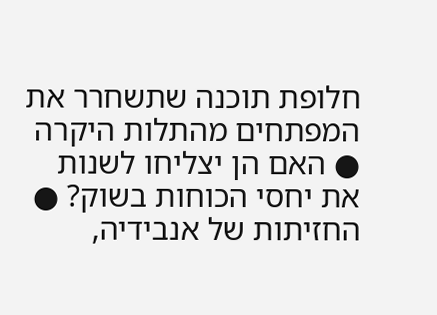חלופת תוכנה שתשחרר את המפתחים מהתלות היקרה ● האם הן יצליחו לשנות את יחסי הכוחות בשוק? ● החזיתות של אנבידיה,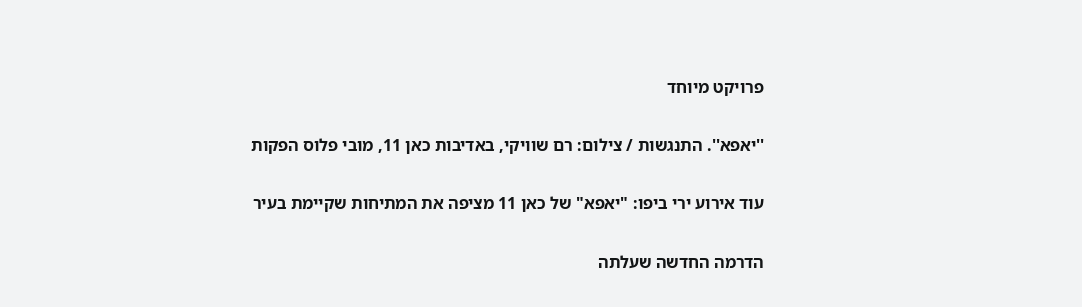פרויקט מיוחד

''יאפא''. התנגשות / צילום: רם שוויקי, באדיבות כאן 11, מובי פלוס הפקות

עוד אירוע ירי ביפו: "יאפא" של כאן 11 מציפה את המתיחות שקיימת בעיר

הדרמה החדשה שעלתה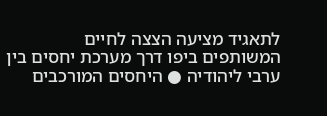לתאגיד מציעה הצצה לחיים המשותפים ביפו דרך מערכת יחסים בין ערבי ליהודיה ● היחסים המורכבים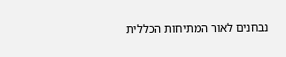נבחנים לאור המתיחות הכללית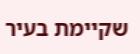שקיימת בעיר